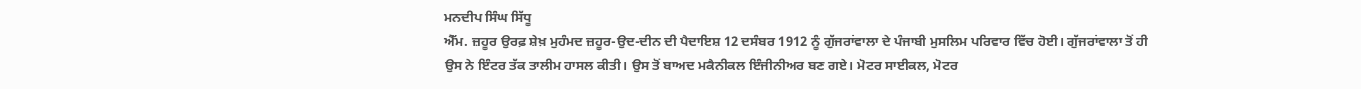ਮਨਦੀਪ ਸਿੰਘ ਸਿੱਧੂ
ਐੱਮ. ਜ਼ਹੂਰ ਉਰਫ਼ ਸ਼ੇਖ਼ ਮੁਹੰਮਦ ਜ਼ਹੂਰ-ਉਦ-ਦੀਨ ਦੀ ਪੈਦਾਇਸ਼ 12 ਦਸੰਬਰ 1912 ਨੂੰ ਗੁੱਜਰਾਂਵਾਲਾ ਦੇ ਪੰਜਾਬੀ ਮੁਸਲਿਮ ਪਰਿਵਾਰ ਵਿੱਚ ਹੋਈ। ਗੁੱਜਰਾਂਵਾਲਾ ਤੋਂ ਹੀ ਉਸ ਨੇ ਇੰਟਰ ਤੱਕ ਤਾਲੀਮ ਹਾਸਲ ਕੀਤੀ। ਉਸ ਤੋਂ ਬਾਅਦ ਮਕੈਨੀਕਲ ਇੰਜੀਨੀਅਰ ਬਣ ਗਏ। ਮੋਟਰ ਸਾਈਕਲ, ਮੋਟਰ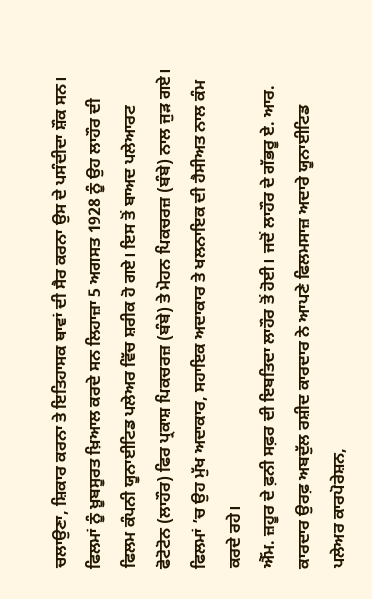ਚਲਾਉਣਾ, ਸ਼ਿਕਾਰ ਕਰਨਾ ਤੇ ਇਤਿਹਾਸਕ ਥਾਵਾਂ ਦੀ ਸੈਰ ਕਰਨਾ ਉਸ ਦੇ ਪਸੰਦੀਦਾ ਸ਼ੌਕ ਸਨ। ਫਿਲਮਾਂ ਨੂੰ ਖ਼ੂਬਸੂਰਤ ਖ਼ਿਆਲ ਕਰਦੇ ਸਨ ਲਿਹਾਜ਼ਾ 5 ਅਗਸਤ 1928 ਨੂੰ ਉਹ ਲਾਹੌਰ ਦੀ ਫਿਲਮ ਕੰਪਨੀ ਯੂਨਾਈਟਿਡ ਪਲੇਅਰ ਵਿੱਚ ਸ਼ਰੀਕ ਹੋ ਗਏ। ਇਸ ਤੋਂ ਬਾਅਦ ਪਲੇਆਰਟ ਫੋਟੋਟੋਨ (ਲਾਹੌਰ) ਫਿਰ ਪ੍ਰਕਾਸ਼ ਪਿਕਚਰਜ਼ (ਬੰਬੇ) ਤੇ ਮੋਹਨ ਪਿਕਚਰਜ਼ (ਬੰਬੇ) ਨਾਲ ਜੁੜ ਗਏ। ਫਿਲਮਾਂ ’ਚ ਉਹ ਮੁੱਖ ਅਦਾਕਾਰ, ਸਹਾਇਕ ਅਦਾਕਾਰ ਤੇ ਖਲਨਾਇਕ ਦੀ ਹੈਸੀਅਤ ਨਾਲ ਕੰਮ ਕਰਦੇ ਰਹੇ।
ਐੱਮ. ਜ਼ਹੂਰ ਦੇ ਫ਼ਨੀ ਸਫ਼ਰ ਦੀ ਇਬਤਿਦਾ ਲਾਹੌਰ ਤੋਂ ਹੋਈ। ਜਦੋਂ ਲਾਹੌਰ ਦੇ ਗੱਭਰੂ ਏ. ਆਰ. ਕਾਰਦਾਰ ਉਰਫ਼ ਅਬਦੁੱਲ ਰਸ਼ੀਦ ਕਾਰਦਾਰ ਨੇ ਆਪਣੇ ਫਿਲਮਸਾਜ਼ ਅਦਾਰੇ ਯੂਨਾਈਟਿਡ ਪਲੇਅਰ ਕਾਰਪੋਰੇਸ਼ਨ,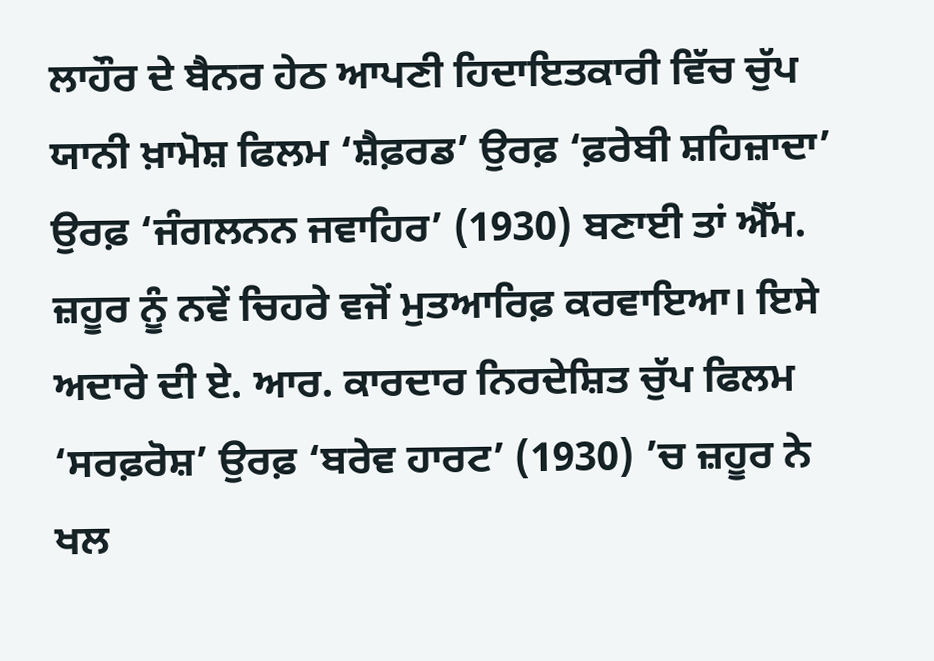ਲਾਹੌਰ ਦੇ ਬੈਨਰ ਹੇਠ ਆਪਣੀ ਹਿਦਾਇਤਕਾਰੀ ਵਿੱਚ ਚੁੱਪ ਯਾਨੀ ਖ਼ਾਮੋਸ਼ ਫਿਲਮ ‘ਸ਼ੈਫ਼ਰਡ’ ਉਰਫ਼ ‘ਫ਼ਰੇਬੀ ਸ਼ਹਿਜ਼ਾਦਾ’ ਉਰਫ਼ ‘ਜੰਗਲਨਨ ਜਵਾਹਿਰ’ (1930) ਬਣਾਈ ਤਾਂ ਐੱਮ. ਜ਼ਹੂਰ ਨੂੰ ਨਵੇਂ ਚਿਹਰੇ ਵਜੋਂ ਮੁਤਆਰਿਫ਼ ਕਰਵਾਇਆ। ਇਸੇ ਅਦਾਰੇ ਦੀ ਏ. ਆਰ. ਕਾਰਦਾਰ ਨਿਰਦੇਸ਼ਿਤ ਚੁੱਪ ਫਿਲਮ ‘ਸਰਫ਼ਰੋਸ਼’ ਉਰਫ਼ ‘ਬਰੇਵ ਹਾਰਟ’ (1930) ’ਚ ਜ਼ਹੂਰ ਨੇ ਖਲ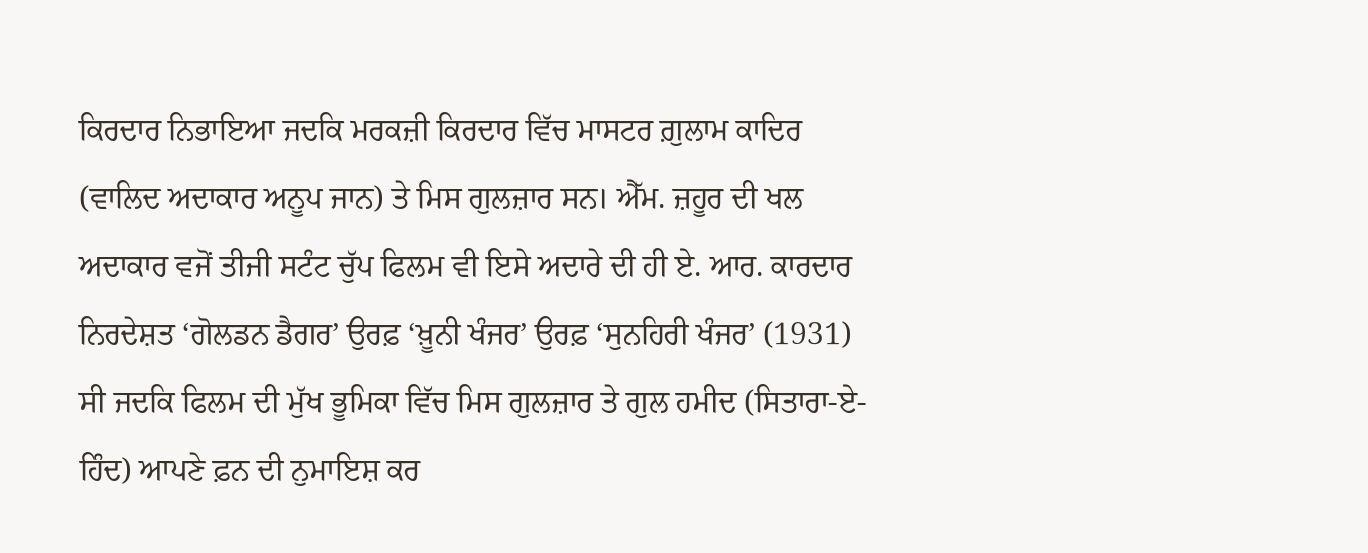ਕਿਰਦਾਰ ਨਿਭਾਇਆ ਜਦਕਿ ਮਰਕਜ਼ੀ ਕਿਰਦਾਰ ਵਿੱਚ ਮਾਸਟਰ ਗ਼ੁਲਾਮ ਕਾਦਿਰ (ਵਾਲਿਦ ਅਦਾਕਾਰ ਅਨੂਪ ਜਾਨ) ਤੇ ਮਿਸ ਗੁਲਜ਼ਾਰ ਸਨ। ਐੱਮ. ਜ਼ਹੂਰ ਦੀ ਖਲ ਅਦਾਕਾਰ ਵਜੋਂ ਤੀਜੀ ਸਟੰਟ ਚੁੱਪ ਫਿਲਮ ਵੀ ਇਸੇ ਅਦਾਰੇ ਦੀ ਹੀ ਏ. ਆਰ. ਕਾਰਦਾਰ ਨਿਰਦੇਸ਼ਤ ‘ਗੋਲਡਨ ਡੈਗਰ’ ਉਰਫ਼ ‘ਖ਼ੂਨੀ ਖੰਜਰ’ ਉਰਫ਼ ‘ਸੁਨਹਿਰੀ ਖੰਜਰ’ (1931) ਸੀ ਜਦਕਿ ਫਿਲਮ ਦੀ ਮੁੱਖ ਭੂਮਿਕਾ ਵਿੱਚ ਮਿਸ ਗੁਲਜ਼ਾਰ ਤੇ ਗੁਲ ਹਮੀਦ (ਸਿਤਾਰਾ-ਏ-ਹਿੰਦ) ਆਪਣੇ ਫ਼ਨ ਦੀ ਨੁਮਾਇਸ਼ ਕਰ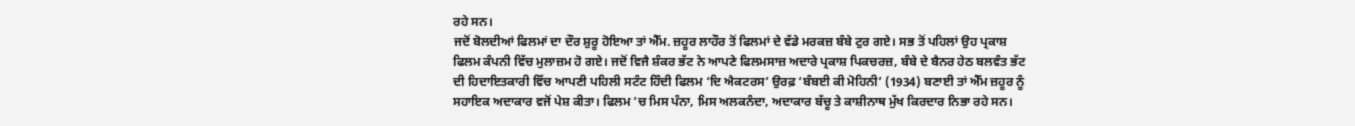ਰਹੇ ਸਨ।
ਜਦੋਂ ਬੋਲਦੀਆਂ ਫਿਲਮਾਂ ਦਾ ਦੌਰ ਸ਼ੁਰੂ ਹੋਇਆ ਤਾਂ ਐੱਮ. ਜ਼ਹੂਰ ਲਾਹੌਰ ਤੋਂ ਫਿਲਮਾਂ ਦੇ ਵੱਡੇ ਮਰਕਜ਼ ਬੰਬੇ ਟੁਰ ਗਏ। ਸਭ ਤੋਂ ਪਹਿਲਾਂ ਉਹ ਪ੍ਰਕਾਸ਼ ਫਿਲਮ ਕੰਪਨੀ ਵਿੱਚ ਮੁਲਾਜ਼ਮ ਹੋ ਗਏ। ਜਦੋਂ ਵਿਜੈ ਸ਼ੰਕਰ ਭੱਟ ਨੇ ਆਪਣੇ ਫਿਲਮਸਾਜ਼ ਅਦਾਰੇ ਪ੍ਰਕਾਸ਼ ਪਿਕਚਰਜ਼, ਬੰਬੇ ਦੇ ਬੈਨਰ ਹੇਠ ਬਲਵੰਤ ਭੱਟ ਦੀ ਹਿਦਾਇਤਕਾਰੀ ਵਿੱਚ ਆਪਣੀ ਪਹਿਲੀ ਸਟੰਟ ਹਿੰਦੀ ਫਿਲਮ ‘ਦਿ ਐਕਟਰਸ’ ਉਰਫ਼ ‘ਬੰਬਈ ਕੀ ਮੋਹਿਨੀ’ (1934) ਬਣਾਈ ਤਾਂ ਐੱਮ ਜ਼ਹੂਰ ਨੂੰ ਸਹਾਇਕ ਅਦਾਕਾਰ ਵਜੋਂ ਪੇਸ਼ ਕੀਤਾ। ਫਿਲਮ ’ਚ ਮਿਸ ਪੰਨਾ, ਮਿਸ ਅਲਕਨੰਦਾ, ਅਦਾਕਾਰ ਬੱਚੂ ਤੇ ਕਾਸ਼ੀਨਾਥ ਮੁੱਖ ਕਿਰਦਾਰ ਨਿਭਾ ਰਹੇ ਸਨ।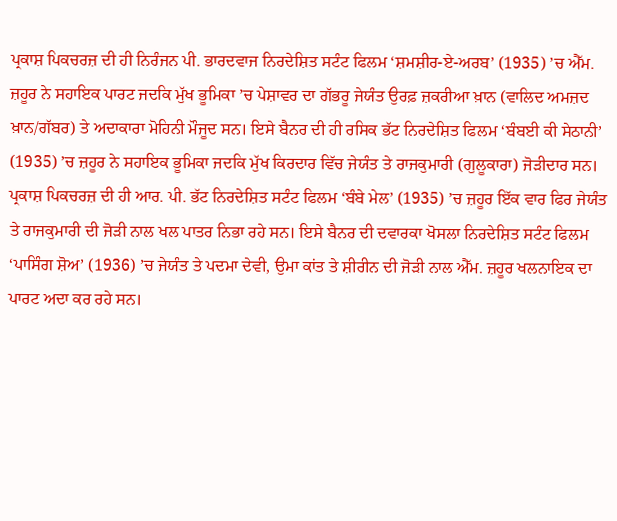ਪ੍ਰਕਾਸ਼ ਪਿਕਚਰਜ਼ ਦੀ ਹੀ ਨਿਰੰਜਨ ਪੀ. ਭਾਰਦਵਾਜ ਨਿਰਦੇਸ਼ਿਤ ਸਟੰਟ ਫਿਲਮ ‘ਸ਼ਮਸ਼ੀਰ-ਏ-ਅਰਬ’ (1935) ’ਚ ਐੱਮ. ਜ਼ਹੂਰ ਨੇ ਸਹਾਇਕ ਪਾਰਟ ਜਦਕਿ ਮੁੱਖ ਭੂਮਿਕਾ ’ਚ ਪੇਸ਼ਾਵਰ ਦਾ ਗੱਭਰੂ ਜੇਯੰਤ ਉਰਫ਼ ਜ਼ਕਰੀਆ ਖ਼ਾਨ (ਵਾਲਿਦ ਅਮਜ਼ਦ ਖ਼ਾਨ/ਗੱਬਰ) ਤੇ ਅਦਾਕਾਰਾ ਮੋਹਿਨੀ ਮੌਜੂਦ ਸਨ। ਇਸੇ ਬੈਨਰ ਦੀ ਹੀ ਰਸਿਕ ਭੱਟ ਨਿਰਦੇਸ਼ਿਤ ਫਿਲਮ ‘ਬੰਬਈ ਕੀ ਸੇਠਾਨੀ’ (1935) ’ਚ ਜ਼ਹੂਰ ਨੇ ਸਹਾਇਕ ਭੂਮਿਕਾ ਜਦਕਿ ਮੁੱਖ ਕਿਰਦਾਰ ਵਿੱਚ ਜੇਯੰਤ ਤੇ ਰਾਜਕੁਮਾਰੀ (ਗੁਲੂਕਾਰਾ) ਜੋੜੀਦਾਰ ਸਨ। ਪ੍ਰਕਾਸ਼ ਪਿਕਚਰਜ਼ ਦੀ ਹੀ ਆਰ. ਪੀ. ਭੱਟ ਨਿਰਦੇਸ਼ਿਤ ਸਟੰਟ ਫਿਲਮ ‘ਬੰਬੇ ਮੇਲ’ (1935) ’ਚ ਜ਼ਹੂਰ ਇੱਕ ਵਾਰ ਫਿਰ ਜੇਯੰਤ ਤੇ ਰਾਜਕੁਮਾਰੀ ਦੀ ਜੋੜੀ ਨਾਲ ਖਲ ਪਾਤਰ ਨਿਭਾ ਰਹੇ ਸਨ। ਇਸੇ ਬੈਨਰ ਦੀ ਦਵਾਰਕਾ ਖੋਸਲਾ ਨਿਰਦੇਸ਼ਿਤ ਸਟੰਟ ਫਿਲਮ ‘ਪਾਸਿੰਗ ਸ਼ੋਅ’ (1936) ’ਚ ਜੇਯੰਤ ਤੇ ਪਦਮਾ ਦੇਵੀ, ਉਮਾ ਕਾਂਤ ਤੇ ਸ਼ੀਰੀਨ ਦੀ ਜੋੜੀ ਨਾਲ ਐੱਮ. ਜ਼ਹੂਰ ਖਲਨਾਇਕ ਦਾ ਪਾਰਟ ਅਦਾ ਕਰ ਰਹੇ ਸਨ।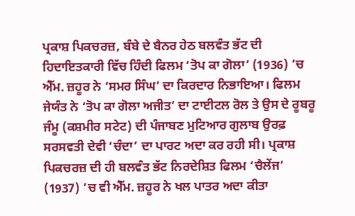ਪ੍ਰਕਾਸ਼ ਪਿਕਚਰਜ਼, ਬੰਬੇ ਦੇ ਬੈਨਰ ਹੇਠ ਬਲਵੰਤ ਭੱਟ ਦੀ ਹਿਦਾਇਤਕਾਰੀ ਵਿੱਚ ਹਿੰਦੀ ਫਿਲਮ ‘ਤੋਪ ਕਾ ਗੋਲਾ’ (1936) ’ਚ ਐੱਮ. ਜ਼ਹੂਰ ਨੇ ‘ਸਮਰ ਸਿੰਘ’ ਦਾ ਕਿਰਦਾਰ ਨਿਭਾਇਆ। ਫਿਲਮ ਜੇਯੰਤ ਨੇ ‘ਤੋਪ ਕਾ ਗੋਲਾ ਅਜੀਤ’ ਦਾ ਟਾਈਟਲ ਰੋਲ ਤੇ ਉਸ ਦੇ ਰੂਬਰੂ ਜੰਮੂ (ਕਸ਼ਮੀਰ ਸਟੇਟ) ਦੀ ਪੰਜਾਬਣ ਮੁਟਿਆਰ ਗੁਲਾਬ ਉਰਫ਼ ਸਰਸਵਤੀ ਦੇਵੀ ‘ਚੰਦਾ’ ਦਾ ਪਾਰਟ ਅਦਾ ਕਰ ਰਹੀ ਸੀ। ਪ੍ਰਕਾਸ਼ ਪਿਕਚਰਜ਼ ਦੀ ਹੀ ਬਲਵੰਤ ਭੱਟ ਨਿਰਦੇਸ਼ਿਤ ਫਿਲਮ ‘ਚੈਲੇਂਜ’ (1937) ’ਚ ਵੀ ਐੱਮ. ਜ਼ਹੂਰ ਨੇ ਖਲ ਪਾਤਰ ਅਦਾ ਕੀਤਾ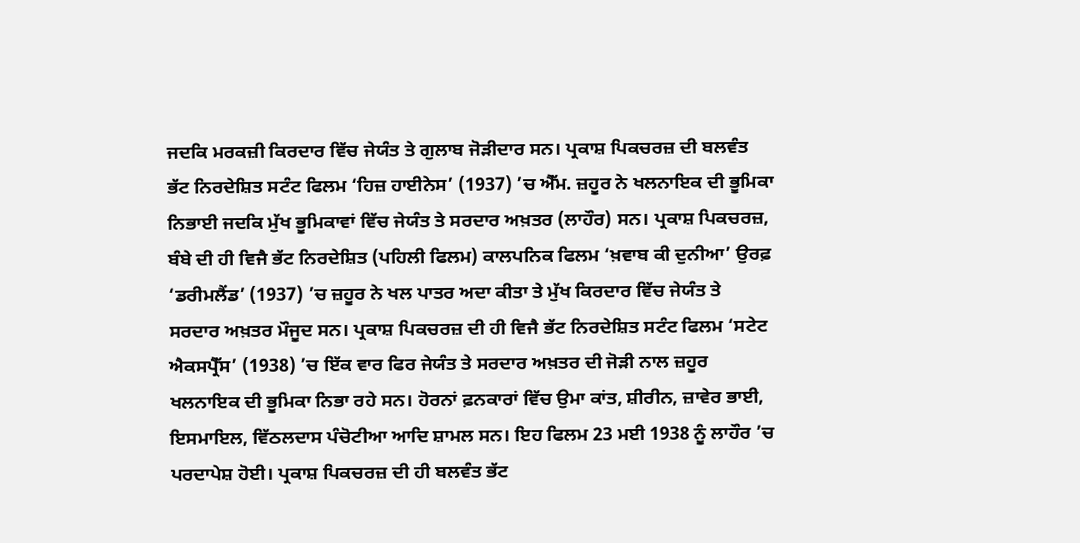ਜਦਕਿ ਮਰਕਜ਼ੀ ਕਿਰਦਾਰ ਵਿੱਚ ਜੇਯੰਤ ਤੇ ਗੁਲਾਬ ਜੋੜੀਦਾਰ ਸਨ। ਪ੍ਰਕਾਸ਼ ਪਿਕਚਰਜ਼ ਦੀ ਬਲਵੰਤ ਭੱਟ ਨਿਰਦੇਸ਼ਿਤ ਸਟੰਟ ਫਿਲਮ ‘ਹਿਜ਼ ਹਾਈਨੇਸ’ (1937) ’ਚ ਐੱਮ. ਜ਼ਹੂਰ ਨੇ ਖਲਨਾਇਕ ਦੀ ਭੂਮਿਕਾ ਨਿਭਾਈ ਜਦਕਿ ਮੁੱਖ ਭੂਮਿਕਾਵਾਂ ਵਿੱਚ ਜੇਯੰਤ ਤੇ ਸਰਦਾਰ ਅਖ਼ਤਰ (ਲਾਹੌਰ) ਸਨ। ਪ੍ਰਕਾਸ਼ ਪਿਕਚਰਜ਼, ਬੰਬੇ ਦੀ ਹੀ ਵਿਜੈ ਭੱਟ ਨਿਰਦੇਸ਼ਿਤ (ਪਹਿਲੀ ਫਿਲਮ) ਕਾਲਪਨਿਕ ਫਿਲਮ ‘ਖ਼ਵਾਬ ਕੀ ਦੁਨੀਆ’ ਉਰਫ਼ ‘ਡਰੀਮਲੈਂਡ’ (1937) ’ਚ ਜ਼ਹੂਰ ਨੇ ਖਲ ਪਾਤਰ ਅਦਾ ਕੀਤਾ ਤੇ ਮੁੱਖ ਕਿਰਦਾਰ ਵਿੱਚ ਜੇਯੰਤ ਤੇ ਸਰਦਾਰ ਅਖ਼ਤਰ ਮੌਜੂਦ ਸਨ। ਪ੍ਰਕਾਸ਼ ਪਿਕਚਰਜ਼ ਦੀ ਹੀ ਵਿਜੈ ਭੱਟ ਨਿਰਦੇਸ਼ਿਤ ਸਟੰਟ ਫਿਲਮ ‘ਸਟੇਟ ਐਕਸਪ੍ਰੈੱਸ’ (1938) ’ਚ ਇੱਕ ਵਾਰ ਫਿਰ ਜੇਯੰਤ ਤੇ ਸਰਦਾਰ ਅਖ਼ਤਰ ਦੀ ਜੋੜੀ ਨਾਲ ਜ਼ਹੂਰ ਖਲਨਾਇਕ ਦੀ ਭੂਮਿਕਾ ਨਿਭਾ ਰਹੇ ਸਨ। ਹੋਰਨਾਂ ਫ਼ਨਕਾਰਾਂ ਵਿੱਚ ਉਮਾ ਕਾਂਤ, ਸ਼ੀਰੀਨ, ਜ਼ਾਵੇਰ ਭਾਈ, ਇਸਮਾਇਲ, ਵਿੱਠਲਦਾਸ ਪੰਚੋਟੀਆ ਆਦਿ ਸ਼ਾਮਲ ਸਨ। ਇਹ ਫਿਲਮ 23 ਮਈ 1938 ਨੂੰ ਲਾਹੌਰ ’ਚ ਪਰਦਾਪੇਸ਼ ਹੋਈ। ਪ੍ਰਕਾਸ਼ ਪਿਕਚਰਜ਼ ਦੀ ਹੀ ਬਲਵੰਤ ਭੱਟ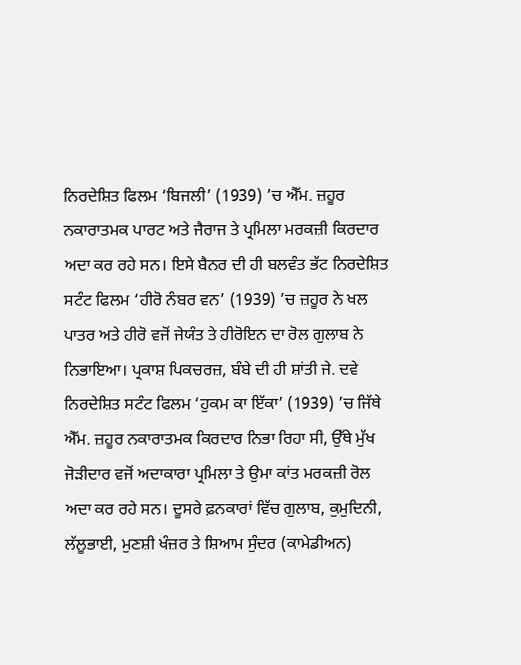ਨਿਰਦੇਸ਼ਿਤ ਫਿਲਮ ‘ਬਿਜਲੀ’ (1939) ’ਚ ਐੱਮ. ਜ਼ਹੂਰ ਨਕਾਰਾਤਮਕ ਪਾਰਟ ਅਤੇ ਜੈਰਾਜ ਤੇ ਪ੍ਰਮਿਲਾ ਮਰਕਜ਼ੀ ਕਿਰਦਾਰ ਅਦਾ ਕਰ ਰਹੇ ਸਨ। ਇਸੇ ਬੈਨਰ ਦੀ ਹੀ ਬਲਵੰਤ ਭੱਟ ਨਿਰਦੇਸ਼ਿਤ ਸਟੰਟ ਫਿਲਮ ‘ਹੀਰੋ ਨੰਬਰ ਵਨ’ (1939) ’ਚ ਜ਼ਹੂਰ ਨੇ ਖਲ ਪਾਤਰ ਅਤੇ ਹੀਰੋ ਵਜੋਂ ਜੇਯੰਤ ਤੇ ਹੀਰੋਇਨ ਦਾ ਰੋਲ ਗੁਲਾਬ ਨੇ ਨਿਭਾਇਆ। ਪ੍ਰਕਾਸ਼ ਪਿਕਚਰਜ਼, ਬੰਬੇ ਦੀ ਹੀ ਸ਼ਾਂਤੀ ਜੇ. ਦਵੇ ਨਿਰਦੇਸ਼ਿਤ ਸਟੰਟ ਫਿਲਮ ‘ਹੁਕਮ ਕਾ ਇੱਕਾ’ (1939) ’ਚ ਜਿੱਥੇ ਐੱਮ. ਜ਼ਹੂਰ ਨਕਾਰਾਤਮਕ ਕਿਰਦਾਰ ਨਿਭਾ ਰਿਹਾ ਸੀ, ਉੱਥੇ ਮੁੱਖ ਜੋੜੀਦਾਰ ਵਜੋਂ ਅਦਾਕਾਰਾ ਪ੍ਰਮਿਲਾ ਤੇ ਉਮਾ ਕਾਂਤ ਮਰਕਜ਼ੀ ਰੋਲ ਅਦਾ ਕਰ ਰਹੇ ਸਨ। ਦੂਸਰੇ ਫ਼ਨਕਾਰਾਂ ਵਿੱਚ ਗੁਲਾਬ, ਕੁਮੁਦਿਨੀ, ਲੱਲੂਭਾਈ, ਮੁਣਸ਼ੀ ਖੰਜ਼ਰ ਤੇ ਸ਼ਿਆਮ ਸੁੰਦਰ (ਕਾਮੇਡੀਅਨ)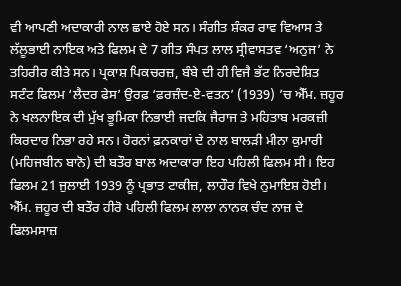ਵੀ ਆਪਣੀ ਅਦਾਕਾਰੀ ਨਾਲ ਛਾਏ ਹੋਏ ਸਨ। ਸੰਗੀਤ ਸ਼ੰਕਰ ਰਾਵ ਵਿਆਸ ਤੇ ਲੱਲੂਭਾਈ ਨਾਇਕ ਅਤੇ ਫਿਲਮ ਦੇ 7 ਗੀਤ ਸੰਪਤ ਲਾਲ ਸ੍ਰੀਵਾਸਤਵ ‘ਅਨੁਜ’ ਨੇ ਤਹਿਰੀਰ ਕੀਤੇ ਸਨ। ਪ੍ਰਕਾਸ਼ ਪਿਕਚਰਜ਼, ਬੰਬੇ ਦੀ ਹੀ ਵਿਜੈ ਭੱਟ ਨਿਰਦੇਸ਼ਿਤ ਸਟੰਟ ਫਿਲਮ ‘ਲੈਦਰ ਫੇਸ’ ਉਰਫ਼ ‘ਫ਼ਰਜ਼ੰਦ-ਏ-ਵਤਨ’ (1939) ’ਚ ਐੱਮ. ਜ਼ਹੂਰ ਨੇ ਖਲਨਾਇਕ ਦੀ ਮੁੱਖ ਭੂਮਿਕਾ ਨਿਭਾਈ ਜਦਕਿ ਜੈਰਾਜ ਤੇ ਮਹਿਤਾਬ ਮਰਕਜ਼ੀ ਕਿਰਦਾਰ ਨਿਭਾ ਰਹੇ ਸਨ। ਹੋਰਨਾਂ ਫ਼ਨਕਾਰਾਂ ਦੇ ਨਾਲ ਬਾਲੜੀ ਮੀਨਾ ਕੁਮਾਰੀ (ਮਹਿਜਬੀਨ ਬਾਨੋ) ਦੀ ਬਤੌਰ ਬਾਲ ਅਦਾਕਾਰਾ ਇਹ ਪਹਿਲੀ ਫਿਲਮ ਸੀ। ਇਹ ਫਿਲਮ 21 ਜੁਲਾਈ 1939 ਨੂੰ ਪ੍ਰਭਾਤ ਟਾਕੀਜ਼, ਲਾਹੌਰ ਵਿਖੇ ਨੁਮਾਇਸ਼ ਹੋਈ।
ਐੱਮ. ਜ਼ਹੂਰ ਦੀ ਬਤੌਰ ਹੀਰੋ ਪਹਿਲੀ ਫਿਲਮ ਲਾਲਾ ਨਾਨਕ ਚੰਦ ਨਾਜ਼ ਦੇ ਫਿਲਮਸਾਜ਼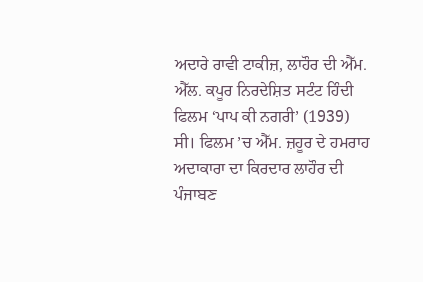ਅਦਾਰੇ ਰਾਵੀ ਟਾਕੀਜ਼, ਲਾਹੌਰ ਦੀ ਐੱਮ. ਐੱਲ. ਕਪੂਰ ਨਿਰਦੇਸ਼ਿਤ ਸਟੰਟ ਹਿੰਦੀ ਫਿਲਮ ‘ਪਾਪ ਕੀ ਨਗਰੀ’ (1939) ਸੀ। ਫਿਲਮ ’ਚ ਐੱਮ. ਜ਼ਹੂਰ ਦੇ ਹਮਰਾਹ ਅਦਾਕਾਰਾ ਦਾ ਕਿਰਦਾਰ ਲਾਹੌਰ ਦੀ ਪੰਜਾਬਣ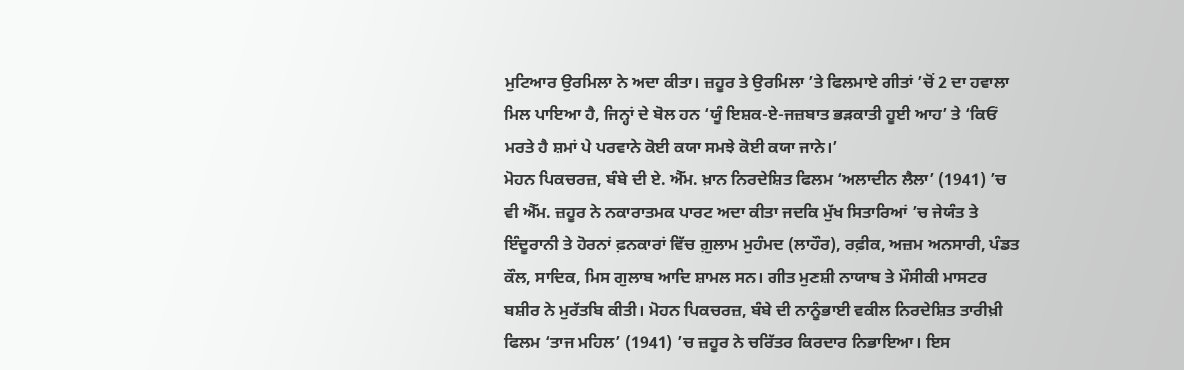ਮੁਟਿਆਰ ਉਰਮਿਲਾ ਨੇ ਅਦਾ ਕੀਤਾ। ਜ਼ਹੂਰ ਤੇ ਉਰਮਿਲਾ ’ਤੇ ਫਿਲਮਾਏ ਗੀਤਾਂ ’ਚੋਂ 2 ਦਾ ਹਵਾਲਾ ਮਿਲ ਪਾਇਆ ਹੈ, ਜਿਨ੍ਹਾਂ ਦੇ ਬੋਲ ਹਨ ‘ਯੂੰ ਇਸ਼ਕ-ਏ-ਜਜ਼ਬਾਤ ਭੜਕਾਤੀ ਹੂਈ ਆਹ’ ਤੇ ‘ਕਿਓਂ ਮਰਤੇ ਹੈ ਸ਼ਮਾਂ ਪੇ ਪਰਵਾਨੇ ਕੋਈ ਕਯਾ ਸਮਝੇ ਕੋਈ ਕਯਾ ਜਾਨੇ।’
ਮੋਹਨ ਪਿਕਚਰਜ਼, ਬੰਬੇ ਦੀ ਏ. ਐੱਮ. ਖ਼ਾਨ ਨਿਰਦੇਸ਼ਿਤ ਫਿਲਮ ‘ਅਲਾਦੀਨ ਲੈਲਾ’ (1941) ’ਚ ਵੀ ਐੱਮ. ਜ਼ਹੂਰ ਨੇ ਨਕਾਰਾਤਮਕ ਪਾਰਟ ਅਦਾ ਕੀਤਾ ਜਦਕਿ ਮੁੱਖ ਸਿਤਾਰਿਆਂ ’ਚ ਜੇਯੰਤ ਤੇ ਇੰਦੂਰਾਨੀ ਤੇ ਹੋਰਨਾਂ ਫ਼ਨਕਾਰਾਂ ਵਿੱਚ ਗ਼ੁਲਾਮ ਮੁਹੰਮਦ (ਲਾਹੌਰ), ਰਫ਼ੀਕ, ਅਜ਼ਮ ਅਨਸਾਰੀ, ਪੰਡਤ ਕੌਲ, ਸਾਦਿਕ, ਮਿਸ ਗੁਲਾਬ ਆਦਿ ਸ਼ਾਮਲ ਸਨ। ਗੀਤ ਮੁਣਸ਼ੀ ਨਾਯਾਬ ਤੇ ਮੌਸੀਕੀ ਮਾਸਟਰ ਬਸ਼ੀਰ ਨੇ ਮੁਰੱਤਬਿ ਕੀਤੀ। ਮੋਹਨ ਪਿਕਚਰਜ਼, ਬੰਬੇ ਦੀ ਨਾਨੂੰਭਾਈ ਵਕੀਲ ਨਿਰਦੇਸ਼ਿਤ ਤਾਰੀਖ਼ੀ ਫਿਲਮ ‘ਤਾਜ ਮਹਿਲ’ (1941) ’ਚ ਜ਼ਹੂਰ ਨੇ ਚਰਿੱਤਰ ਕਿਰਦਾਰ ਨਿਭਾਇਆ। ਇਸ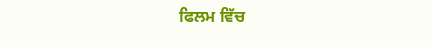ਫਿਲਮ ਵਿੱਚ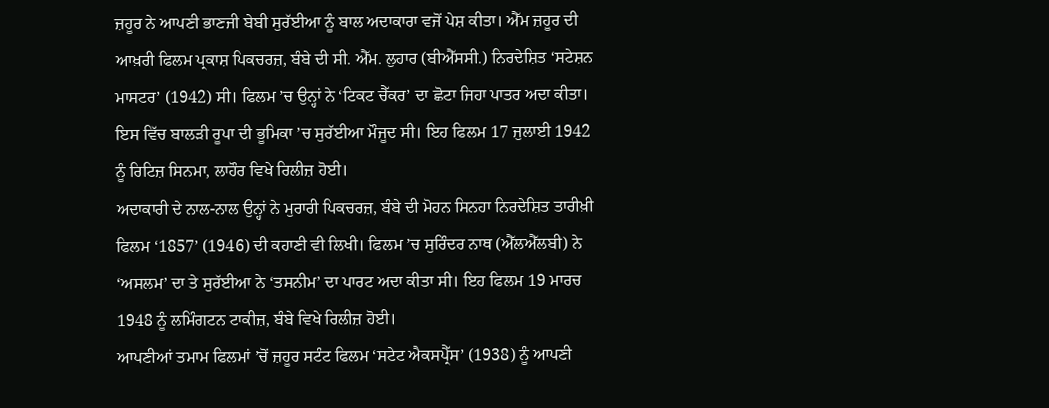ਜ਼ਹੂਰ ਨੇ ਆਪਣੀ ਭਾਣਜੀ ਬੇਬੀ ਸੁਰੱਈਆ ਨੂੰ ਬਾਲ ਅਦਾਕਾਰਾ ਵਜੋਂ ਪੇਸ਼ ਕੀਤਾ। ਐੱਮ ਜ਼ਹੂਰ ਦੀ ਆਖ਼ਰੀ ਫਿਲਮ ਪ੍ਰਕਾਸ਼ ਪਿਕਚਰਜ਼, ਬੰਬੇ ਦੀ ਸੀ. ਐੱਮ. ਲੁਹਾਰ (ਬੀਐੱਸਸੀ.) ਨਿਰਦੇਸ਼ਿਤ ‘ਸਟੇਸ਼ਨ ਮਾਸਟਰ’ (1942) ਸੀ। ਫਿਲਮ ’ਚ ਉਨ੍ਹਾਂ ਨੇ ‘ਟਿਕਟ ਚੈੱਕਰ’ ਦਾ ਛੋਟਾ ਜਿਹਾ ਪਾਤਰ ਅਦਾ ਕੀਤਾ। ਇਸ ਵਿੱਚ ਬਾਲੜੀ ਰੂਪਾ ਦੀ ਭੂਮਿਕਾ ’ਚ ਸੁਰੱਈਆ ਮੌਜੂਦ ਸੀ। ਇਹ ਫਿਲਮ 17 ਜੁਲਾਈ 1942 ਨੂੰ ਰਿਟਿਜ਼ ਸਿਨਮਾ, ਲਾਹੌਰ ਵਿਖੇ ਰਿਲੀਜ਼ ਹੋਈ।
ਅਦਾਕਾਰੀ ਦੇ ਨਾਲ-ਨਾਲ ਉਨ੍ਹਾਂ ਨੇ ਮੁਰਾਰੀ ਪਿਕਚਰਜ਼, ਬੰਬੇ ਦੀ ਮੋਹਨ ਸਿਨਹਾ ਨਿਰਦੇਸ਼ਿਤ ਤਾਰੀਖ਼ੀ ਫਿਲਮ ‘1857’ (1946) ਦੀ ਕਹਾਣੀ ਵੀ ਲਿਖੀ। ਫਿਲਮ ’ਚ ਸੁਰਿੰਦਰ ਨਾਥ (ਐੱਲਐੱਲਬੀ) ਨੇ ‘ਅਸਲਮ’ ਦਾ ਤੇ ਸੁਰੱਈਆ ਨੇ ‘ਤਸਨੀਮ’ ਦਾ ਪਾਰਟ ਅਦਾ ਕੀਤਾ ਸੀ। ਇਹ ਫਿਲਮ 19 ਮਾਰਚ 1948 ਨੂੰ ਲਮਿੰਗਟਨ ਟਾਕੀਜ਼, ਬੰਬੇ ਵਿਖੇ ਰਿਲੀਜ਼ ਹੋਈ।
ਆਪਣੀਆਂ ਤਮਾਮ ਫਿਲਮਾਂ ’ਚੋਂ ਜ਼ਹੂਰ ਸਟੰਟ ਫਿਲਮ ‘ਸਟੇਟ ਐਕਸਪ੍ਰੈੱਸ’ (1938) ਨੂੰ ਆਪਣੀ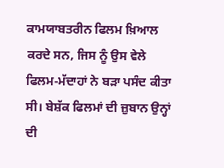ਕਾਮਯਾਬਤਰੀਨ ਫਿਲਮ ਖ਼ਿਆਲ ਕਰਦੇ ਸਨ, ਜਿਸ ਨੂੰ ਉਸ ਵੇਲੇ ਫਿਲਮ-ਮੱਦਾਹਾਂ ਨੇ ਬੜਾ ਪਸੰਦ ਕੀਤਾ ਸੀ। ਬੇਸ਼ੱਕ ਫਿਲਮਾਂ ਦੀ ਜ਼ੁਬਾਨ ਉਨ੍ਹਾਂ ਦੀ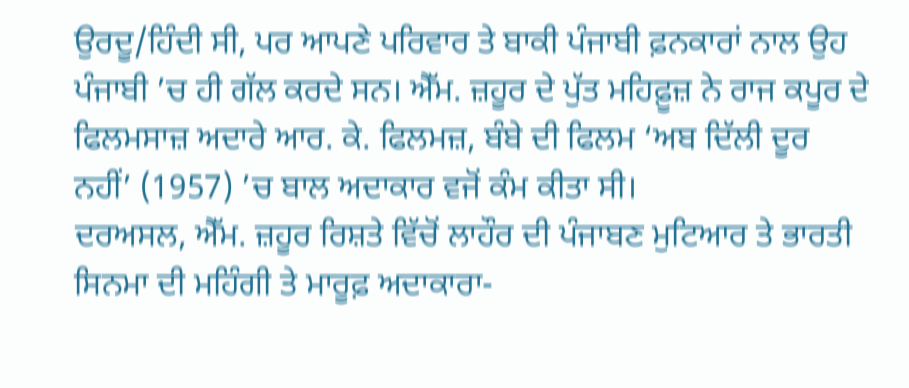ਉਰਦੂ/ਹਿੰਦੀ ਸੀ, ਪਰ ਆਪਣੇ ਪਰਿਵਾਰ ਤੇ ਬਾਕੀ ਪੰਜਾਬੀ ਫ਼ਨਕਾਰਾਂ ਨਾਲ ਉਹ ਪੰਜਾਬੀ ’ਚ ਹੀ ਗੱਲ ਕਰਦੇ ਸਨ। ਐੱਮ. ਜ਼ਹੂਰ ਦੇ ਪੁੱਤ ਮਹਿਫ਼ੂਜ਼ ਨੇ ਰਾਜ ਕਪੂਰ ਦੇ ਫਿਲਮਸਾਜ਼ ਅਦਾਰੇ ਆਰ. ਕੇ. ਫਿਲਮਜ਼, ਬੰਬੇ ਦੀ ਫਿਲਮ ‘ਅਬ ਦਿੱਲੀ ਦੂਰ ਨਹੀਂ’ (1957) ’ਚ ਬਾਲ ਅਦਾਕਾਰ ਵਜੋਂ ਕੰਮ ਕੀਤਾ ਸੀ।
ਦਰਅਸਲ, ਐੱਮ. ਜ਼ਹੂਰ ਰਿਸ਼ਤੇ ਵਿੱਚੋਂ ਲਾਹੌਰ ਦੀ ਪੰਜਾਬਣ ਮੁਟਿਆਰ ਤੇ ਭਾਰਤੀ ਸਿਨਮਾ ਦੀ ਮਹਿੰਗੀ ਤੇ ਮਾਰੂਫ਼ ਅਦਾਕਾਰਾ-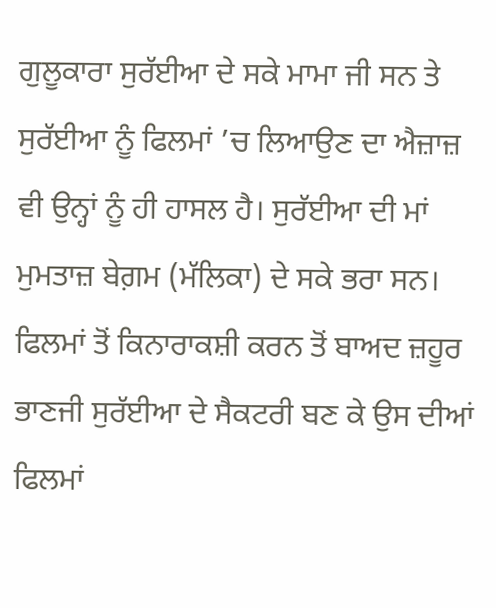ਗੁਲੂਕਾਰਾ ਸੁਰੱਈਆ ਦੇ ਸਕੇ ਮਾਮਾ ਜੀ ਸਨ ਤੇ ਸੁਰੱਈਆ ਨੂੰ ਫਿਲਮਾਂ ’ਚ ਲਿਆਉਣ ਦਾ ਐਜ਼ਾਜ਼ ਵੀ ਉਨ੍ਹਾਂ ਨੂੰ ਹੀ ਹਾਸਲ ਹੈ। ਸੁਰੱਈਆ ਦੀ ਮਾਂ ਮੁਮਤਾਜ਼ ਬੇਗ਼ਮ (ਮੱਲਿਕਾ) ਦੇ ਸਕੇ ਭਰਾ ਸਨ। ਫਿਲਮਾਂ ਤੋਂ ਕਿਨਾਰਾਕਸ਼ੀ ਕਰਨ ਤੋਂ ਬਾਅਦ ਜ਼ਹੂਰ ਭਾਣਜੀ ਸੁਰੱਈਆ ਦੇ ਸੈਕਟਰੀ ਬਣ ਕੇ ਉਸ ਦੀਆਂ ਫਿਲਮਾਂ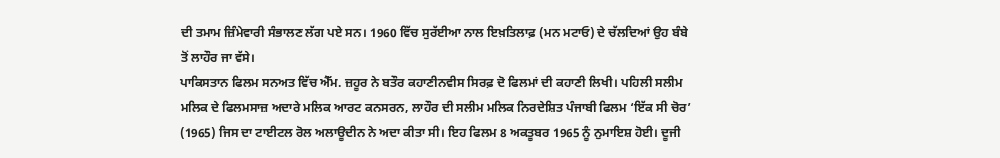ਦੀ ਤਮਾਮ ਜ਼ਿੰਮੇਵਾਰੀ ਸੰਭਾਲਣ ਲੱਗ ਪਏ ਸਨ। 1960 ਵਿੱਚ ਸੁਰੱਈਆ ਨਾਲ ਇਖ਼ਤਿਲਾਫ਼ (ਮਨ ਮਟਾਓ) ਦੇ ਚੱਲਦਿਆਂ ਉਹ ਬੰਬੇ ਤੋਂ ਲਾਹੌਰ ਜਾ ਵੱਸੇ।
ਪਾਕਿਸਤਾਨ ਫਿਲਮ ਸਨਅਤ ਵਿੱਚ ਐੱਮ. ਜ਼ਹੂਰ ਨੇ ਬਤੌਰ ਕਹਾਣੀਨਵੀਸ ਸਿਰਫ਼ ਦੋ ਫਿਲਮਾਂ ਦੀ ਕਹਾਣੀ ਲਿਖੀ। ਪਹਿਲੀ ਸਲੀਮ ਮਲਿਕ ਦੇ ਫਿਲਮਸਾਜ਼ ਅਦਾਰੇ ਮਲਿਕ ਆਰਟ ਕਨਸਰਨ, ਲਾਹੌਰ ਦੀ ਸਲੀਮ ਮਲਿਕ ਨਿਰਦੇਸ਼ਿਤ ਪੰਜਾਬੀ ਫਿਲਮ ‘ਇੱਕ ਸੀ ਚੋਰ’ (1965) ਜਿਸ ਦਾ ਟਾਈਟਲ ਰੋਲ ਅਲਾਊਦੀਨ ਨੇ ਅਦਾ ਕੀਤਾ ਸੀ। ਇਹ ਫਿਲਮ 8 ਅਕਤੂਬਰ 1965 ਨੂੰ ਨੁਮਾਇਸ਼ ਹੋਈ। ਦੂਜੀ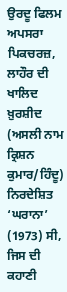ਉਰਦੂ ਫਿਲਮ ਅਪਸਰਾ ਪਿਕਚਰਜ਼, ਲਾਹੌਰ ਦੀ ਖਾਲਿਦ ਖ਼ੁਰਸ਼ੀਦ (ਅਸਲੀ ਨਾਮ ਕ੍ਰਿਸ਼ਨ ਕੁਮਾਰ/ਹਿੰਦੂ) ਨਿਰਦੇਸ਼ਿਤ ‘ਘਰਾਨਾ’ (1973) ਸੀ, ਜਿਸ ਦੀ ਕਹਾਣੀ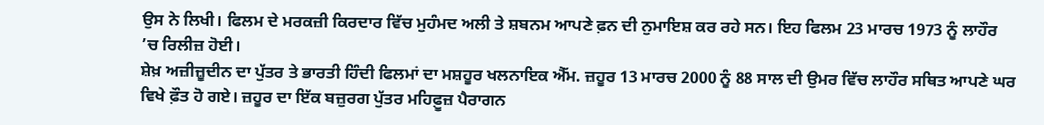ਉਸ ਨੇ ਲਿਖੀ। ਫਿਲਮ ਦੇ ਮਰਕਜ਼ੀ ਕਿਰਦਾਰ ਵਿੱਚ ਮੁਹੰਮਦ ਅਲੀ ਤੇ ਸ਼ਬਨਮ ਆਪਣੇ ਫ਼ਨ ਦੀ ਨੁਮਾਇਸ਼ ਕਰ ਰਹੇ ਸਨ। ਇਹ ਫਿਲਮ 23 ਮਾਰਚ 1973 ਨੂੰ ਲਾਹੌਰ ’ਚ ਰਿਲੀਜ਼ ਹੋਈ।
ਸ਼ੇਖ਼ ਅਜ਼ੀਜ਼ੂਦੀਨ ਦਾ ਪੁੱਤਰ ਤੇ ਭਾਰਤੀ ਹਿੰਦੀ ਫਿਲਮਾਂ ਦਾ ਮਸ਼ਹੂਰ ਖਲਨਾਇਕ ਐੱਮ. ਜ਼ਹੂਰ 13 ਮਾਰਚ 2000 ਨੂੰ 88 ਸਾਲ ਦੀ ਉਮਰ ਵਿੱਚ ਲਾਹੌਰ ਸਥਿਤ ਆਪਣੇ ਘਰ ਵਿਖੇ ਫ਼ੌਤ ਹੋ ਗਏ। ਜ਼ਹੂਰ ਦਾ ਇੱਕ ਬਜ਼ੁਰਗ ਪੁੱਤਰ ਮਹਿਫ਼ੂਜ਼ ਪੈਰਾਗਨ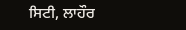ਸਿਟੀ, ਲਾਹੌਰ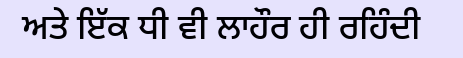ਅਤੇ ਇੱਕ ਧੀ ਵੀ ਲਾਹੌਰ ਹੀ ਰਹਿੰਦੀ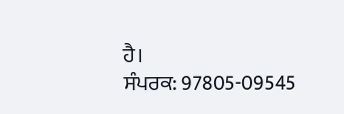ਹੈ।
ਸੰਪਰਕ: 97805-09545